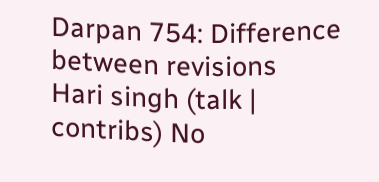Darpan 754: Difference between revisions
Hari singh (talk | contribs) No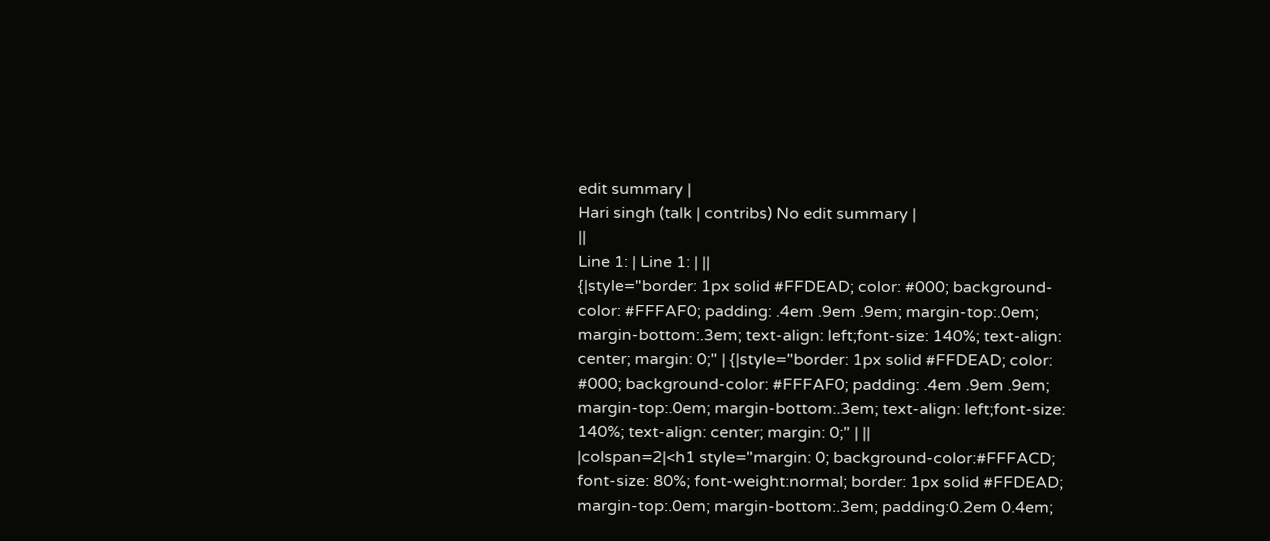edit summary |
Hari singh (talk | contribs) No edit summary |
||
Line 1: | Line 1: | ||
{|style="border: 1px solid #FFDEAD; color: #000; background-color: #FFFAF0; padding: .4em .9em .9em; margin-top:.0em; margin-bottom:.3em; text-align: left;font-size: 140%; text-align: center; margin: 0;" | {|style="border: 1px solid #FFDEAD; color: #000; background-color: #FFFAF0; padding: .4em .9em .9em; margin-top:.0em; margin-bottom:.3em; text-align: left;font-size: 140%; text-align: center; margin: 0;" | ||
|colspan=2|<h1 style="margin: 0; background-color:#FFFACD; font-size: 80%; font-weight:normal; border: 1px solid #FFDEAD; margin-top:.0em; margin-bottom:.3em; padding:0.2em 0.4em;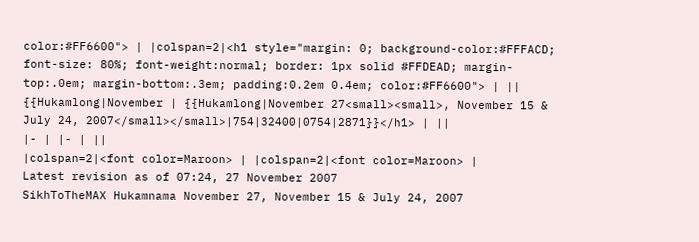color:#FF6600"> | |colspan=2|<h1 style="margin: 0; background-color:#FFFACD; font-size: 80%; font-weight:normal; border: 1px solid #FFDEAD; margin-top:.0em; margin-bottom:.3em; padding:0.2em 0.4em; color:#FF6600"> | ||
{{Hukamlong|November | {{Hukamlong|November 27<small><small>, November 15 & July 24, 2007</small></small>|754|32400|0754|2871}}</h1> | ||
|- | |- | ||
|colspan=2|<font color=Maroon> | |colspan=2|<font color=Maroon> |
Latest revision as of 07:24, 27 November 2007
SikhToTheMAX Hukamnama November 27, November 15 & July 24, 2007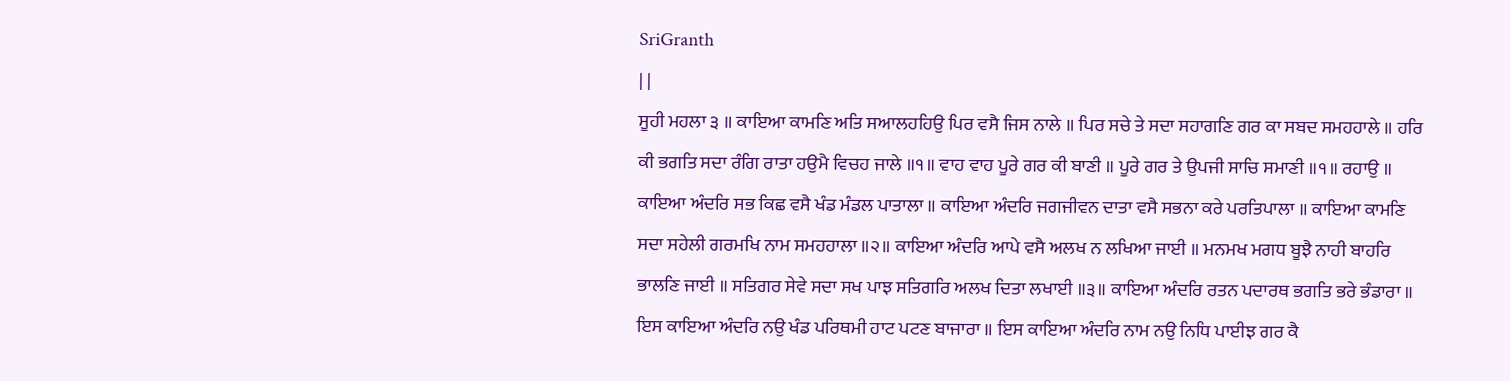SriGranth
| |
ਸੂਹੀ ਮਹਲਾ ੩ ॥ ਕਾਇਆ ਕਾਮਣਿ ਅਤਿ ਸਆਲਹਹਿਉ ਪਿਰ ਵਸੈ ਜਿਸ ਨਾਲੇ ॥ ਪਿਰ ਸਚੇ ਤੇ ਸਦਾ ਸਹਾਗਣਿ ਗਰ ਕਾ ਸਬਦ ਸਮਹਹਾਲੇ ॥ ਹਰਿ ਕੀ ਭਗਤਿ ਸਦਾ ਰੰਗਿ ਰਾਤਾ ਹਉਮੈ ਵਿਚਹ ਜਾਲੇ ॥੧॥ ਵਾਹ ਵਾਹ ਪੂਰੇ ਗਰ ਕੀ ਬਾਣੀ ॥ ਪੂਰੇ ਗਰ ਤੇ ਉਪਜੀ ਸਾਚਿ ਸਮਾਣੀ ॥੧॥ ਰਹਾਉ ॥ ਕਾਇਆ ਅੰਦਰਿ ਸਭ ਕਿਛ ਵਸੈ ਖੰਡ ਮੰਡਲ ਪਾਤਾਲਾ ॥ ਕਾਇਆ ਅੰਦਰਿ ਜਗਜੀਵਨ ਦਾਤਾ ਵਸੈ ਸਭਨਾ ਕਰੇ ਪਰਤਿਪਾਲਾ ॥ ਕਾਇਆ ਕਾਮਣਿ ਸਦਾ ਸਹੇਲੀ ਗਰਮਖਿ ਨਾਮ ਸਮਹਹਾਲਾ ॥੨॥ ਕਾਇਆ ਅੰਦਰਿ ਆਪੇ ਵਸੈ ਅਲਖ ਨ ਲਖਿਆ ਜਾਈ ॥ ਮਨਮਖ ਮਗਧ ਬੂਝੈ ਨਾਹੀ ਬਾਹਰਿ ਭਾਲਣਿ ਜਾਈ ॥ ਸਤਿਗਰ ਸੇਵੇ ਸਦਾ ਸਖ ਪਾਝ ਸਤਿਗਰਿ ਅਲਖ ਦਿਤਾ ਲਖਾਈ ॥੩॥ ਕਾਇਆ ਅੰਦਰਿ ਰਤਨ ਪਦਾਰਥ ਭਗਤਿ ਭਰੇ ਭੰਡਾਰਾ ॥ ਇਸ ਕਾਇਆ ਅੰਦਰਿ ਨਉ ਖੰਡ ਪਰਿਥਮੀ ਹਾਟ ਪਟਣ ਬਾਜਾਰਾ ॥ ਇਸ ਕਾਇਆ ਅੰਦਰਿ ਨਾਮ ਨਉ ਨਿਧਿ ਪਾਈਝ ਗਰ ਕੈ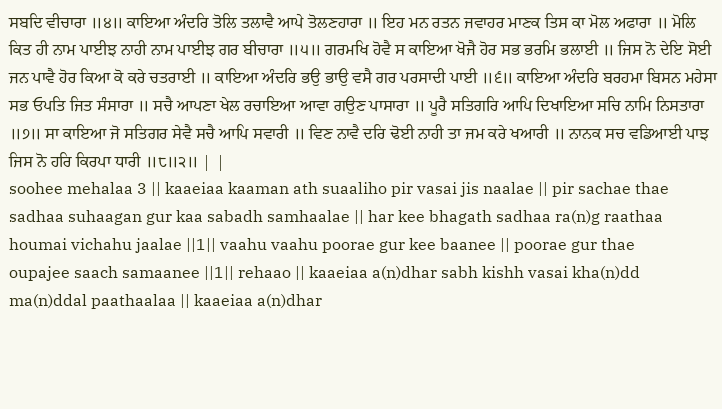ਸਬਦਿ ਵੀਚਾਰਾ ॥੪॥ ਕਾਇਆ ਅੰਦਰਿ ਤੋਲਿ ਤਲਾਵੈ ਆਪੇ ਤੋਲਣਹਾਰਾ ॥ ਇਹ ਮਨ ਰਤਨ ਜਵਾਹਰ ਮਾਣਕ ਤਿਸ ਕਾ ਮੋਲ ਅਫਾਰਾ ॥ ਮੋਲਿ ਕਿਤ ਹੀ ਨਾਮ ਪਾਈਝ ਨਾਹੀ ਨਾਮ ਪਾਈਝ ਗਰ ਬੀਚਾਰਾ ॥੫॥ ਗਰਮਖਿ ਹੋਵੈ ਸ ਕਾਇਆ ਖੋਜੈ ਹੋਰ ਸਭ ਭਰਮਿ ਭਲਾਈ ॥ ਜਿਸ ਨੋ ਦੇਇ ਸੋਈ ਜਨ ਪਾਵੈ ਹੋਰ ਕਿਆ ਕੋ ਕਰੇ ਚਤਰਾਈ ॥ ਕਾਇਆ ਅੰਦਰਿ ਭਉ ਭਾਉ ਵਸੈ ਗਰ ਪਰਸਾਦੀ ਪਾਈ ॥੬॥ ਕਾਇਆ ਅੰਦਰਿ ਬਰਹਮਾ ਬਿਸਨ ਮਹੇਸਾ ਸਭ ਓਪਤਿ ਜਿਤ ਸੰਸਾਰਾ ॥ ਸਚੈ ਆਪਣਾ ਖੇਲ ਰਚਾਇਆ ਆਵਾ ਗਉਣ ਪਾਸਾਰਾ ॥ ਪੂਰੈ ਸਤਿਗਰਿ ਆਪਿ ਦਿਖਾਇਆ ਸਚਿ ਨਾਮਿ ਨਿਸਤਾਰਾ ॥੭॥ ਸਾ ਕਾਇਆ ਜੋ ਸਤਿਗਰ ਸੇਵੈ ਸਚੈ ਆਪਿ ਸਵਾਰੀ ॥ ਵਿਣ ਨਾਵੈ ਦਰਿ ਢੋਈ ਨਾਹੀ ਤਾ ਜਮ ਕਰੇ ਖਆਰੀ ॥ ਨਾਨਕ ਸਚ ਵਡਿਆਈ ਪਾਝ ਜਿਸ ਨੋ ਹਰਿ ਕਿਰਪਾ ਧਾਰੀ ॥੮॥੨॥ | |
soohee mehalaa 3 || kaaeiaa kaaman ath suaaliho pir vasai jis naalae || pir sachae thae sadhaa suhaagan gur kaa sabadh samhaalae || har kee bhagath sadhaa ra(n)g raathaa houmai vichahu jaalae ||1|| vaahu vaahu poorae gur kee baanee || poorae gur thae oupajee saach samaanee ||1|| rehaao || kaaeiaa a(n)dhar sabh kishh vasai kha(n)dd ma(n)ddal paathaalaa || kaaeiaa a(n)dhar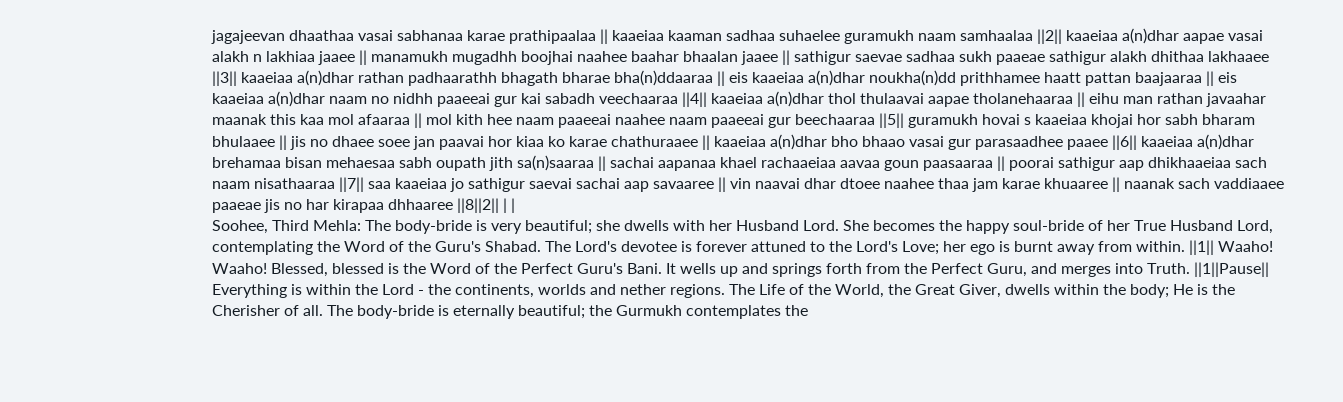jagajeevan dhaathaa vasai sabhanaa karae prathipaalaa || kaaeiaa kaaman sadhaa suhaelee guramukh naam samhaalaa ||2|| kaaeiaa a(n)dhar aapae vasai alakh n lakhiaa jaaee || manamukh mugadhh boojhai naahee baahar bhaalan jaaee || sathigur saevae sadhaa sukh paaeae sathigur alakh dhithaa lakhaaee ||3|| kaaeiaa a(n)dhar rathan padhaarathh bhagath bharae bha(n)ddaaraa || eis kaaeiaa a(n)dhar noukha(n)dd prithhamee haatt pattan baajaaraa || eis kaaeiaa a(n)dhar naam no nidhh paaeeai gur kai sabadh veechaaraa ||4|| kaaeiaa a(n)dhar thol thulaavai aapae tholanehaaraa || eihu man rathan javaahar maanak this kaa mol afaaraa || mol kith hee naam paaeeai naahee naam paaeeai gur beechaaraa ||5|| guramukh hovai s kaaeiaa khojai hor sabh bharam bhulaaee || jis no dhaee soee jan paavai hor kiaa ko karae chathuraaee || kaaeiaa a(n)dhar bho bhaao vasai gur parasaadhee paaee ||6|| kaaeiaa a(n)dhar brehamaa bisan mehaesaa sabh oupath jith sa(n)saaraa || sachai aapanaa khael rachaaeiaa aavaa goun paasaaraa || poorai sathigur aap dhikhaaeiaa sach naam nisathaaraa ||7|| saa kaaeiaa jo sathigur saevai sachai aap savaaree || vin naavai dhar dtoee naahee thaa jam karae khuaaree || naanak sach vaddiaaee paaeae jis no har kirapaa dhhaaree ||8||2|| | |
Soohee, Third Mehla: The body-bride is very beautiful; she dwells with her Husband Lord. She becomes the happy soul-bride of her True Husband Lord, contemplating the Word of the Guru's Shabad. The Lord's devotee is forever attuned to the Lord's Love; her ego is burnt away from within. ||1|| Waaho! Waaho! Blessed, blessed is the Word of the Perfect Guru's Bani. It wells up and springs forth from the Perfect Guru, and merges into Truth. ||1||Pause|| Everything is within the Lord - the continents, worlds and nether regions. The Life of the World, the Great Giver, dwells within the body; He is the Cherisher of all. The body-bride is eternally beautiful; the Gurmukh contemplates the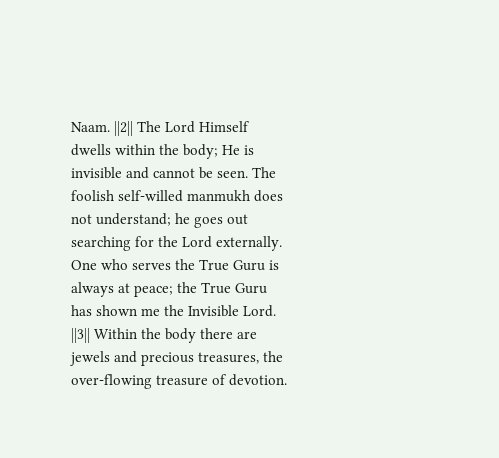Naam. ||2|| The Lord Himself dwells within the body; He is invisible and cannot be seen. The foolish self-willed manmukh does not understand; he goes out searching for the Lord externally. One who serves the True Guru is always at peace; the True Guru has shown me the Invisible Lord. ||3|| Within the body there are jewels and precious treasures, the over-flowing treasure of devotion.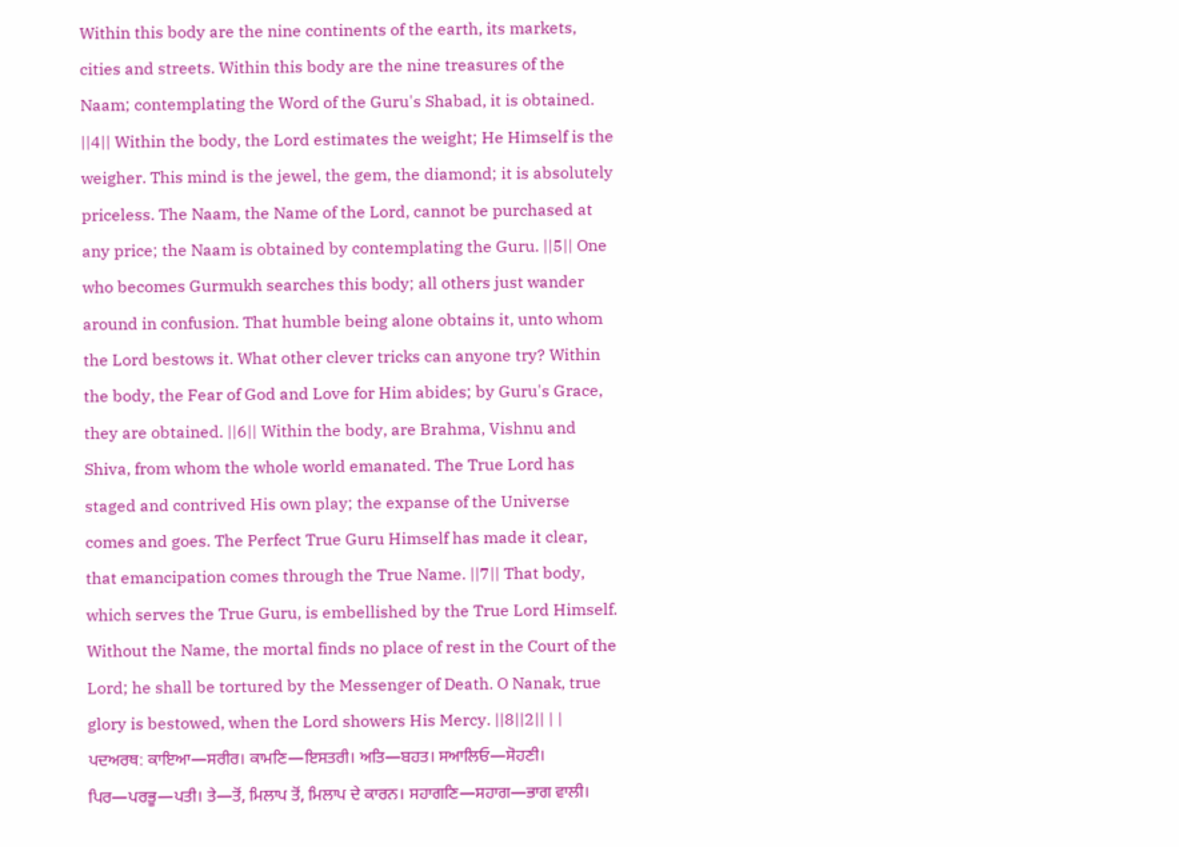Within this body are the nine continents of the earth, its markets, cities and streets. Within this body are the nine treasures of the Naam; contemplating the Word of the Guru's Shabad, it is obtained. ||4|| Within the body, the Lord estimates the weight; He Himself is the weigher. This mind is the jewel, the gem, the diamond; it is absolutely priceless. The Naam, the Name of the Lord, cannot be purchased at any price; the Naam is obtained by contemplating the Guru. ||5|| One who becomes Gurmukh searches this body; all others just wander around in confusion. That humble being alone obtains it, unto whom the Lord bestows it. What other clever tricks can anyone try? Within the body, the Fear of God and Love for Him abides; by Guru's Grace, they are obtained. ||6|| Within the body, are Brahma, Vishnu and Shiva, from whom the whole world emanated. The True Lord has staged and contrived His own play; the expanse of the Universe comes and goes. The Perfect True Guru Himself has made it clear, that emancipation comes through the True Name. ||7|| That body, which serves the True Guru, is embellished by the True Lord Himself. Without the Name, the mortal finds no place of rest in the Court of the Lord; he shall be tortured by the Messenger of Death. O Nanak, true glory is bestowed, when the Lord showers His Mercy. ||8||2|| | |
ਪਦਅਰਥ: ਕਾਇਆ—ਸਰੀਰ। ਕਾਮਣਿ—ਇਸਤਰੀ। ਅਤਿ—ਬਹਤ। ਸਆਲਿਓ—ਸੋਹਣੀ। ਪਿਰ—ਪਰਭੂ—ਪਤੀ। ਤੇ—ਤੋਂ, ਮਿਲਾਪ ਤੋਂ, ਮਿਲਾਪ ਦੇ ਕਾਰਨ। ਸਹਾਗਣਿ—ਸਹਾਗ—ਭਾਗ ਵਾਲੀ।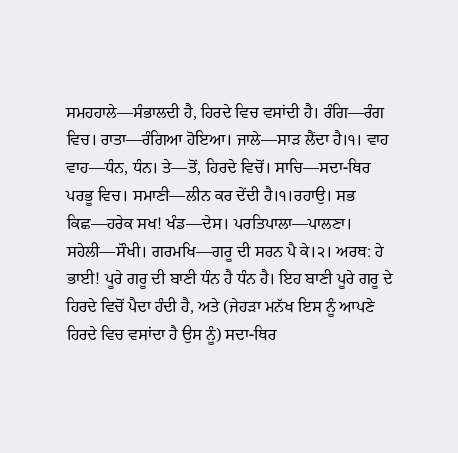ਸਮਹਹਾਲੇ—ਸੰਭਾਲਦੀ ਹੈ, ਹਿਰਦੇ ਵਿਚ ਵਸਾਂਦੀ ਹੈ। ਰੰਗਿ—ਰੰਗ ਵਿਚ। ਰਾਤਾ—ਰੰਗਿਆ ਹੋਇਆ। ਜਾਲੇ—ਸਾੜ ਲੈਂਦਾ ਹੈ।੧। ਵਾਹ ਵਾਹ—ਧੰਨ, ਧੰਨ। ਤੇ—ਤੋਂ, ਹਿਰਦੇ ਵਿਚੋਂ। ਸਾਚਿ—ਸਦਾ-ਥਿਰ ਪਰਭੂ ਵਿਚ। ਸਮਾਣੀ—ਲੀਨ ਕਰ ਦੇਂਦੀ ਹੈ।੧।ਰਹਾਉ। ਸਭ ਕਿਛ—ਹਰੇਕ ਸਖ! ਖੰਡ—ਦੇਸ। ਪਰਤਿਪਾਲਾ—ਪਾਲਣਾ। ਸਹੇਲੀ—ਸੌਖੀ। ਗਰਮਖਿ—ਗਰੂ ਦੀ ਸਰਨ ਪੈ ਕੇ।੨। ਅਰਥ: ਹੇ ਭਾਈ! ਪੂਰੇ ਗਰੂ ਦੀ ਬਾਣੀ ਧੰਨ ਹੈ ਧੰਨ ਹੈ। ਇਹ ਬਾਣੀ ਪੂਰੇ ਗਰੂ ਦੇ ਹਿਰਦੇ ਵਿਚੋਂ ਪੈਦਾ ਹੰਦੀ ਹੈ, ਅਤੇ (ਜੇਹੜਾ ਮਨੱਖ ਇਸ ਨੂੰ ਆਪਣੇ ਹਿਰਦੇ ਵਿਚ ਵਸਾਂਦਾ ਹੈ ਉਸ ਨੂੰ) ਸਦਾ-ਥਿਰ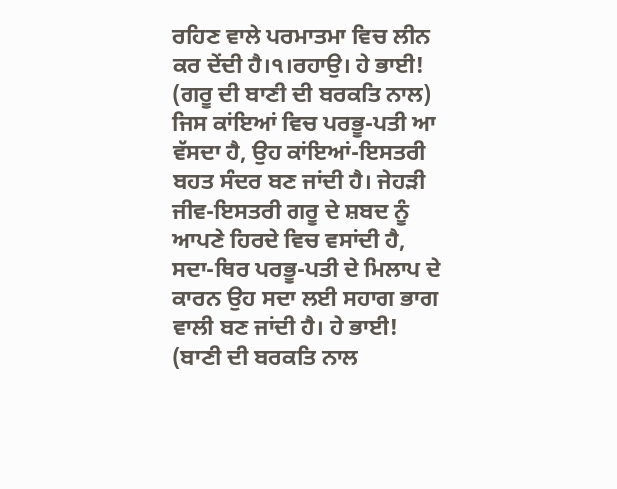ਰਹਿਣ ਵਾਲੇ ਪਰਮਾਤਮਾ ਵਿਚ ਲੀਨ ਕਰ ਦੇਂਦੀ ਹੈ।੧।ਰਹਾਉ। ਹੇ ਭਾਈ! (ਗਰੂ ਦੀ ਬਾਣੀ ਦੀ ਬਰਕਤਿ ਨਾਲ) ਜਿਸ ਕਾਂਇਆਂ ਵਿਚ ਪਰਭੂ-ਪਤੀ ਆ ਵੱਸਦਾ ਹੈ, ਉਹ ਕਾਂਇਆਂ-ਇਸਤਰੀ ਬਹਤ ਸੰਦਰ ਬਣ ਜਾਂਦੀ ਹੈ। ਜੇਹੜੀ ਜੀਵ-ਇਸਤਰੀ ਗਰੂ ਦੇ ਸ਼ਬਦ ਨੂੰ ਆਪਣੇ ਹਿਰਦੇ ਵਿਚ ਵਸਾਂਦੀ ਹੈ, ਸਦਾ-ਥਿਰ ਪਰਭੂ-ਪਤੀ ਦੇ ਮਿਲਾਪ ਦੇ ਕਾਰਨ ਉਹ ਸਦਾ ਲਈ ਸਹਾਗ ਭਾਗ ਵਾਲੀ ਬਣ ਜਾਂਦੀ ਹੈ। ਹੇ ਭਾਈ! (ਬਾਣੀ ਦੀ ਬਰਕਤਿ ਨਾਲ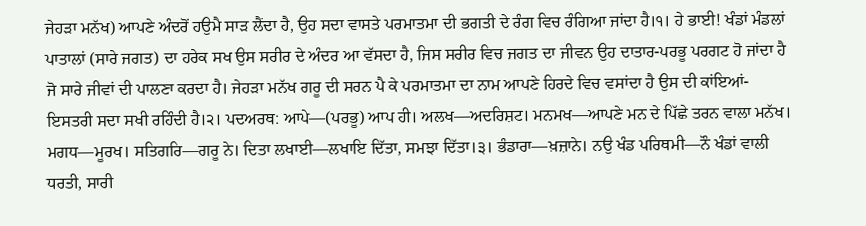ਜੇਹੜਾ ਮਨੱਖ) ਆਪਣੇ ਅੰਦਰੋਂ ਹਉਮੈ ਸਾੜ ਲੈਂਦਾ ਹੈ, ਉਹ ਸਦਾ ਵਾਸਤੇ ਪਰਮਾਤਮਾ ਦੀ ਭਗਤੀ ਦੇ ਰੰਗ ਵਿਚ ਰੰਗਿਆ ਜਾਂਦਾ ਹੈ।੧। ਹੇ ਭਾਈ! ਖੰਡਾਂ ਮੰਡਲਾਂ ਪਾਤਾਲਾਂ (ਸਾਰੇ ਜਗਤ) ਦਾ ਹਰੇਕ ਸਖ ਉਸ ਸਰੀਰ ਦੇ ਅੰਦਰ ਆ ਵੱਸਦਾ ਹੈ, ਜਿਸ ਸਰੀਰ ਵਿਚ ਜਗਤ ਦਾ ਜੀਵਨ ਉਹ ਦਾਤਾਰ-ਪਰਭੂ ਪਰਗਟ ਹੋ ਜਾਂਦਾ ਹੈ ਜੋ ਸਾਰੇ ਜੀਵਾਂ ਦੀ ਪਾਲਣਾ ਕਰਦਾ ਹੈ। ਜੇਹੜਾ ਮਨੱਖ ਗਰੂ ਦੀ ਸਰਨ ਪੈ ਕੇ ਪਰਮਾਤਮਾ ਦਾ ਨਾਮ ਆਪਣੇ ਹਿਰਦੇ ਵਿਚ ਵਸਾਂਦਾ ਹੈ ਉਸ ਦੀ ਕਾਂਇਆਂ-ਇਸਤਰੀ ਸਦਾ ਸਖੀ ਰਹਿੰਦੀ ਹੈ।੨। ਪਦਅਰਥ: ਆਪੇ—(ਪਰਭੂ) ਆਪ ਹੀ। ਅਲਖ—ਅਦਰਿਸ਼ਟ। ਮਨਮਖ—ਆਪਣੇ ਮਨ ਦੇ ਪਿੱਛੇ ਤਰਨ ਵਾਲਾ ਮਨੱਖ। ਮਗਧ—ਮੂਰਖ। ਸਤਿਗਰਿ—ਗਰੂ ਨੇ। ਦਿਤਾ ਲਖਾਈ—ਲਖਾਇ ਦਿੱਤਾ, ਸਮਝਾ ਦਿੱਤਾ।੩। ਭੰਡਾਰਾ—ਖ਼ਜ਼ਾਨੇ। ਨਉ ਖੰਡ ਪਰਿਥਮੀ—ਨੌ ਖੰਡਾਂ ਵਾਲੀ ਧਰਤੀ, ਸਾਰੀ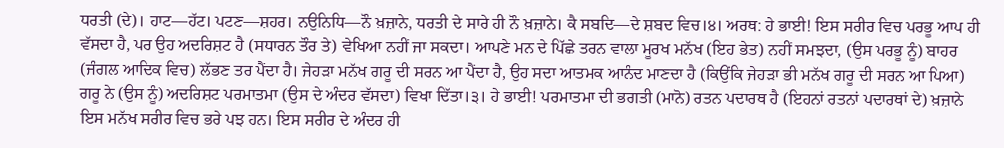ਧਰਤੀ (ਦੇ)। ਹਾਟ—ਹੱਟ। ਪਟਣ—ਸ਼ਹਰ। ਨਉਨਿਧਿ—ਨੌ ਖ਼ਜ਼ਾਨੇ, ਧਰਤੀ ਦੇ ਸਾਰੇ ਹੀ ਨੌ ਖ਼ਜ਼ਾਨੇ। ਕੈ ਸਬਦਿ—ਦੇ ਸ਼ਬਦ ਵਿਚ।੪। ਅਰਥ: ਹੇ ਭਾਈ! ਇਸ ਸਰੀਰ ਵਿਚ ਪਰਭੂ ਆਪ ਹੀ ਵੱਸਦਾ ਹੈ, ਪਰ ਉਹ ਅਦਰਿਸ਼ਟ ਹੈ (ਸਧਾਰਨ ਤੌਰ ਤੇ) ਵੇਖਿਆ ਨਹੀਂ ਜਾ ਸਕਦਾ। ਆਪਣੇ ਮਨ ਦੇ ਪਿੱਛੇ ਤਰਨ ਵਾਲਾ ਮੂਰਖ ਮਨੱਖ (ਇਹ ਭੇਤ) ਨਹੀਂ ਸਮਝਦਾ, (ਉਸ ਪਰਭੂ ਨੂੰ) ਬਾਹਰ (ਜੰਗਲ ਆਦਿਕ ਵਿਚ) ਲੱਭਣ ਤਰ ਪੈਂਦਾ ਹੈ। ਜੇਹੜਾ ਮਨੱਖ ਗਰੂ ਦੀ ਸਰਨ ਆ ਪੈਂਦਾ ਹੈ, ਉਹ ਸਦਾ ਆਤਮਕ ਆਨੰਦ ਮਾਣਦਾ ਹੈ (ਕਿਉਂਕਿ ਜੇਹੜਾ ਭੀ ਮਨੱਖ ਗਰੂ ਦੀ ਸਰਨ ਆ ਪਿਆ) ਗਰੂ ਨੇ (ਉਸ ਨੂੰ) ਅਦਰਿਸ਼ਟ ਪਰਮਾਤਮਾ (ਉਸ ਦੇ ਅੰਦਰ ਵੱਸਦਾ) ਵਿਖਾ ਦਿੱਤਾ।੩। ਹੇ ਭਾਈ! ਪਰਮਾਤਮਾ ਦੀ ਭਗਤੀ (ਮਾਨੋ) ਰਤਨ ਪਦਾਰਥ ਹੈ (ਇਹਨਾਂ ਰਤਨਾਂ ਪਦਾਰਥਾਂ ਦੇ) ਖ਼ਜ਼ਾਨੇ ਇਸ ਮਨੱਖ ਸਰੀਰ ਵਿਚ ਭਰੇ ਪਝ ਹਨ। ਇਸ ਸਰੀਰ ਦੇ ਅੰਦਰ ਹੀ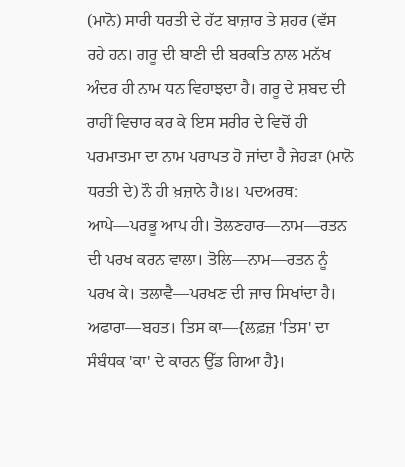(ਮਾਨੋ) ਸਾਰੀ ਧਰਤੀ ਦੇ ਹੱਟ ਬਾਜ਼ਾਰ ਤੇ ਸ਼ਹਰ (ਵੱਸ ਰਹੇ ਹਨ। ਗਰੂ ਦੀ ਬਾਣੀ ਦੀ ਬਰਕਤਿ ਨਾਲ ਮਨੱਖ ਅੰਦਰ ਹੀ ਨਾਮ ਧਨ ਵਿਹਾਝਦਾ ਹੈ। ਗਰੂ ਦੇ ਸ਼ਬਦ ਦੀ ਰਾਹੀਂ ਵਿਚਾਰ ਕਰ ਕੇ ਇਸ ਸਰੀਰ ਦੇ ਵਿਚੋਂ ਹੀ ਪਰਮਾਤਮਾ ਦਾ ਨਾਮ ਪਰਾਪਤ ਹੋ ਜਾਂਦਾ ਹੈ ਜੇਹੜਾ (ਮਾਨੋ ਧਰਤੀ ਦੇ) ਨੌ ਹੀ ਖ਼ਜ਼ਾਨੇ ਹੈ।੪। ਪਦਅਰਥ: ਆਪੇ—ਪਰਭੂ ਆਪ ਹੀ। ਤੋਲਣਹਾਰ—ਨਾਮ—ਰਤਨ ਦੀ ਪਰਖ ਕਰਨ ਵਾਲਾ। ਤੋਲਿ—ਨਾਮ—ਰਤਨ ਨੂੰ ਪਰਖ ਕੇ। ਤਲਾਵੈ—ਪਰਖਣ ਦੀ ਜਾਚ ਸਿਖਾਂਦਾ ਹੈ। ਅਫਾਰਾ—ਬਹਤ। ਤਿਸ ਕਾ—{ਲਫ਼ਜ਼ 'ਤਿਸ' ਦਾ ਸੰਬੰਧਕ 'ਕਾ' ਦੇ ਕਾਰਨ ਉੱਡ ਗਿਆ ਹੈ}।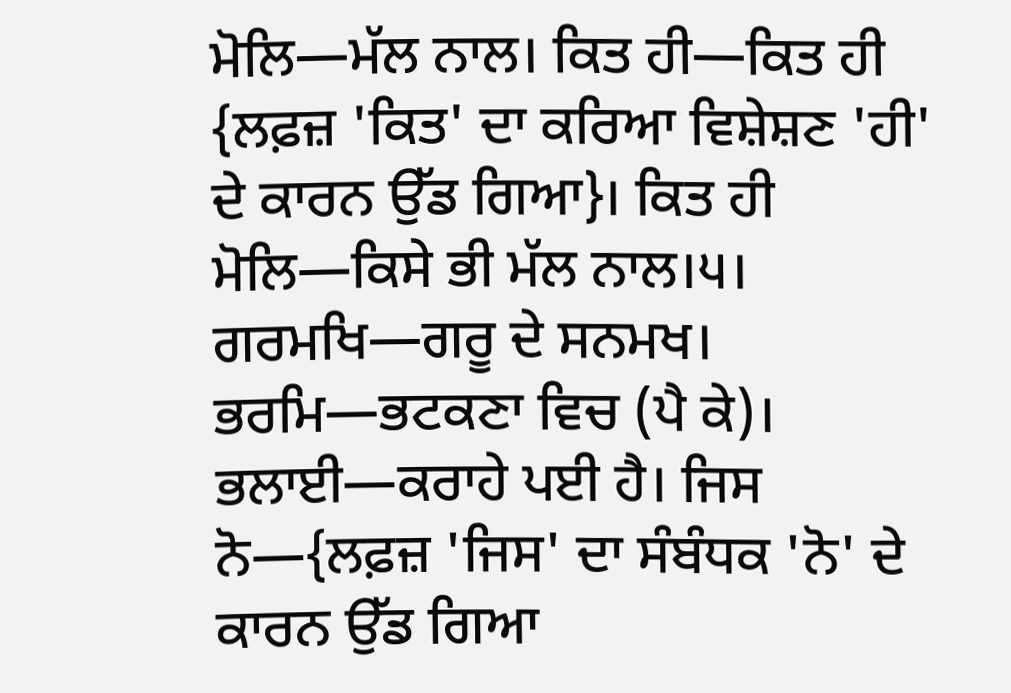ਮੋਲਿ—ਮੱਲ ਨਾਲ। ਕਿਤ ਹੀ—ਕਿਤ ਹੀ {ਲਫ਼ਜ਼ 'ਕਿਤ' ਦਾ ਕਰਿਆ ਵਿਸ਼ੇਸ਼ਣ 'ਹੀ' ਦੇ ਕਾਰਨ ਉੱਡ ਗਿਆ}। ਕਿਤ ਹੀ ਮੋਲਿ—ਕਿਸੇ ਭੀ ਮੱਲ ਨਾਲ।੫। ਗਰਮਖਿ—ਗਰੂ ਦੇ ਸਨਮਖ। ਭਰਮਿ—ਭਟਕਣਾ ਵਿਚ (ਪੈ ਕੇ)। ਭਲਾਈ—ਕਰਾਹੇ ਪਈ ਹੈ। ਜਿਸ ਨੋ—{ਲਫ਼ਜ਼ 'ਜਿਸ' ਦਾ ਸੰਬੰਧਕ 'ਨੋ' ਦੇ ਕਾਰਨ ਉੱਡ ਗਿਆ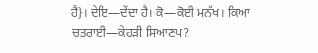ਹੈ}। ਦੇਇ—ਦੇਂਦਾ ਹੈ। ਕੋ—ਕੋਈ ਮਨੱਖ। ਕਿਆ ਚਤਰਾਈ—ਕੇਹੜੀ ਸਿਆਣਪ?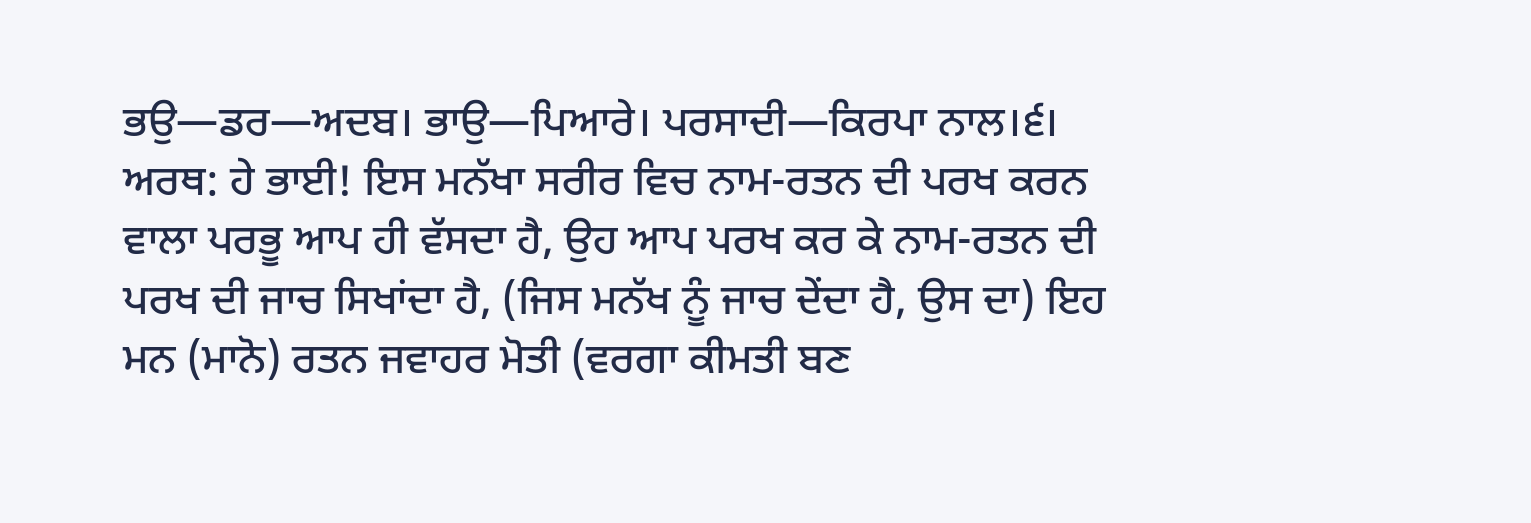ਭਉ—ਡਰ—ਅਦਬ। ਭਾਉ—ਪਿਆਰੇ। ਪਰਸਾਦੀ—ਕਿਰਪਾ ਨਾਲ।੬। ਅਰਥ: ਹੇ ਭਾਈ! ਇਸ ਮਨੱਖਾ ਸਰੀਰ ਵਿਚ ਨਾਮ-ਰਤਨ ਦੀ ਪਰਖ ਕਰਨ ਵਾਲਾ ਪਰਭੂ ਆਪ ਹੀ ਵੱਸਦਾ ਹੈ, ਉਹ ਆਪ ਪਰਖ ਕਰ ਕੇ ਨਾਮ-ਰਤਨ ਦੀ ਪਰਖ ਦੀ ਜਾਚ ਸਿਖਾਂਦਾ ਹੈ, (ਜਿਸ ਮਨੱਖ ਨੂੰ ਜਾਚ ਦੇਂਦਾ ਹੈ, ਉਸ ਦਾ) ਇਹ ਮਨ (ਮਾਨੋ) ਰਤਨ ਜਵਾਹਰ ਮੋਤੀ (ਵਰਗਾ ਕੀਮਤੀ ਬਣ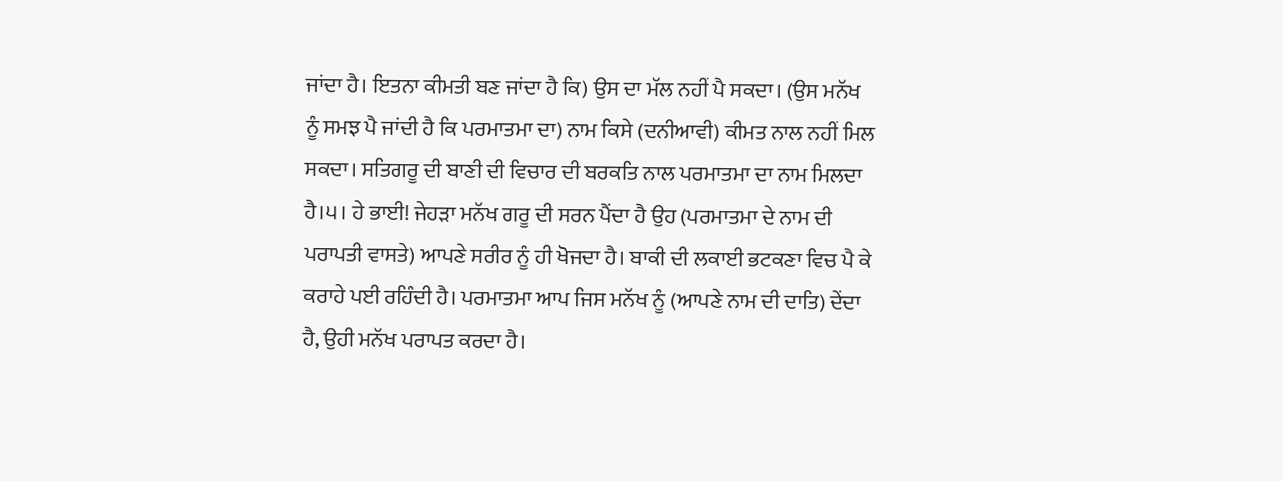ਜਾਂਦਾ ਹੈ। ਇਤਨਾ ਕੀਮਤੀ ਬਣ ਜਾਂਦਾ ਹੈ ਕਿ) ਉਸ ਦਾ ਮੱਲ ਨਹੀਂ ਪੈ ਸਕਦਾ। (ਉਸ ਮਨੱਖ ਨੂੰ ਸਮਝ ਪੈ ਜਾਂਦੀ ਹੈ ਕਿ ਪਰਮਾਤਮਾ ਦਾ) ਨਾਮ ਕਿਸੇ (ਦਨੀਆਵੀ) ਕੀਮਤ ਨਾਲ ਨਹੀਂ ਮਿਲ ਸਕਦਾ। ਸਤਿਗਰੂ ਦੀ ਬਾਣੀ ਦੀ ਵਿਚਾਰ ਦੀ ਬਰਕਤਿ ਨਾਲ ਪਰਮਾਤਮਾ ਦਾ ਨਾਮ ਮਿਲਦਾ ਹੈ।੫। ਹੇ ਭਾਈ! ਜੇਹੜਾ ਮਨੱਖ ਗਰੂ ਦੀ ਸਰਨ ਪੈਂਦਾ ਹੈ ਉਹ (ਪਰਮਾਤਮਾ ਦੇ ਨਾਮ ਦੀ ਪਰਾਪਤੀ ਵਾਸਤੇ) ਆਪਣੇ ਸਰੀਰ ਨੂੰ ਹੀ ਖੋਜਦਾ ਹੈ। ਬਾਕੀ ਦੀ ਲਕਾਈ ਭਟਕਣਾ ਵਿਚ ਪੈ ਕੇ ਕਰਾਹੇ ਪਈ ਰਹਿੰਦੀ ਹੈ। ਪਰਮਾਤਮਾ ਆਪ ਜਿਸ ਮਨੱਖ ਨੂੰ (ਆਪਣੇ ਨਾਮ ਦੀ ਦਾਤਿ) ਦੇਂਦਾ ਹੈ, ਉਹੀ ਮਨੱਖ ਪਰਾਪਤ ਕਰਦਾ ਹੈ।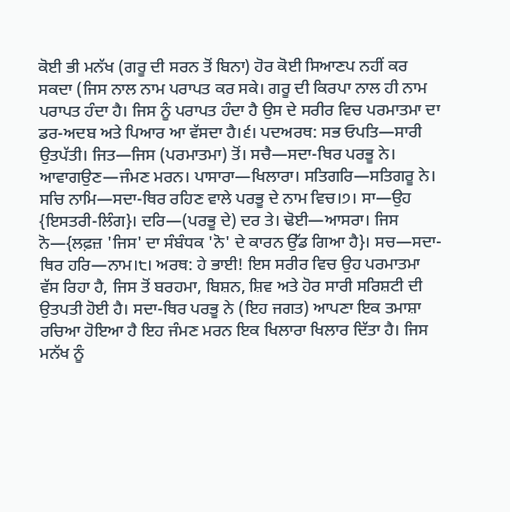ਕੋਈ ਭੀ ਮਨੱਖ (ਗਰੂ ਦੀ ਸਰਨ ਤੋਂ ਬਿਨਾ) ਹੋਰ ਕੋਈ ਸਿਆਣਪ ਨਹੀਂ ਕਰ ਸਕਦਾ (ਜਿਸ ਨਾਲ ਨਾਮ ਪਰਾਪਤ ਕਰ ਸਕੇ। ਗਰੂ ਦੀ ਕਿਰਪਾ ਨਾਲ ਹੀ ਨਾਮ ਪਰਾਪਤ ਹੰਦਾ ਹੈ। ਜਿਸ ਨੂੰ ਪਰਾਪਤ ਹੰਦਾ ਹੈ ਉਸ ਦੇ ਸਰੀਰ ਵਿਚ ਪਰਮਾਤਮਾ ਦਾ ਡਰ-ਅਦਬ ਅਤੇ ਪਿਆਰ ਆ ਵੱਸਦਾ ਹੈ।੬। ਪਦਅਰਥ: ਸਭ ਓਪਤਿ—ਸਾਰੀ ਉਤਪੱਤੀ। ਜਿਤ—ਜਿਸ (ਪਰਮਾਤਮਾ) ਤੋਂ। ਸਚੈ—ਸਦਾ-ਥਿਰ ਪਰਭੂ ਨੇ। ਆਵਾਗਉਣ—ਜੰਮਣ ਮਰਨ। ਪਾਸਾਰਾ—ਖਿਲਾਰਾ। ਸਤਿਗਰਿ—ਸਤਿਗਰੂ ਨੇ। ਸਚਿ ਨਾਮਿ—ਸਦਾ-ਥਿਰ ਰਹਿਣ ਵਾਲੇ ਪਰਭੂ ਦੇ ਨਾਮ ਵਿਚ।੭। ਸਾ—ਉਹ {ਇਸਤਰੀ-ਲਿੰਗ}। ਦਰਿ—(ਪਰਭੂ ਦੇ) ਦਰ ਤੇ। ਢੋਈ—ਆਸਰਾ। ਜਿਸ ਨੋ—{ਲਫ਼ਜ਼ 'ਜਿਸ' ਦਾ ਸੰਬੰਧਕ 'ਨੋ' ਦੇ ਕਾਰਨ ਉੱਡ ਗਿਆ ਹੈ}। ਸਚ—ਸਦਾ-ਥਿਰ ਹਰਿ—ਨਾਮ।੮। ਅਰਥ: ਹੇ ਭਾਈ! ਇਸ ਸਰੀਰ ਵਿਚ ਉਹ ਪਰਮਾਤਮਾ ਵੱਸ ਰਿਹਾ ਹੈ, ਜਿਸ ਤੋਂ ਬਰਹਮਾ, ਬਿਸ਼ਨ, ਸ਼ਿਵ ਅਤੇ ਹੋਰ ਸਾਰੀ ਸਰਿਸ਼ਟੀ ਦੀ ਉਤਪਤੀ ਹੋਈ ਹੈ। ਸਦਾ-ਥਿਰ ਪਰਭੂ ਨੇ (ਇਹ ਜਗਤ) ਆਪਣਾ ਇਕ ਤਮਾਸ਼ਾ ਰਚਿਆ ਹੋਇਆ ਹੈ ਇਹ ਜੰਮਣ ਮਰਨ ਇਕ ਖਿਲਾਰਾ ਖਿਲਾਰ ਦਿੱਤਾ ਹੈ। ਜਿਸ ਮਨੱਖ ਨੂੰ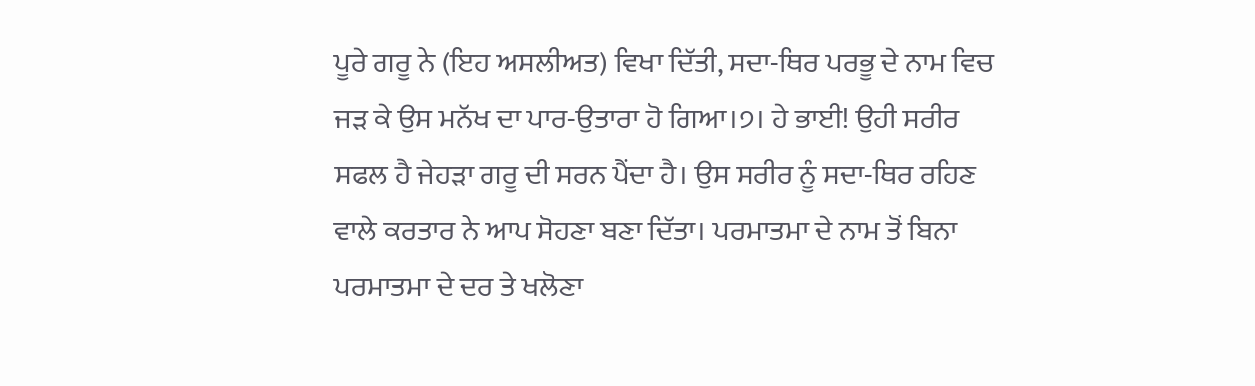ਪੂਰੇ ਗਰੂ ਨੇ (ਇਹ ਅਸਲੀਅਤ) ਵਿਖਾ ਦਿੱਤੀ, ਸਦਾ-ਥਿਰ ਪਰਭੂ ਦੇ ਨਾਮ ਵਿਚ ਜੜ ਕੇ ਉਸ ਮਨੱਖ ਦਾ ਪਾਰ-ਉਤਾਰਾ ਹੋ ਗਿਆ।੭। ਹੇ ਭਾਈ! ਉਹੀ ਸਰੀਰ ਸਫਲ ਹੈ ਜੇਹੜਾ ਗਰੂ ਦੀ ਸਰਨ ਪੈਂਦਾ ਹੈ। ਉਸ ਸਰੀਰ ਨੂੰ ਸਦਾ-ਥਿਰ ਰਹਿਣ ਵਾਲੇ ਕਰਤਾਰ ਨੇ ਆਪ ਸੋਹਣਾ ਬਣਾ ਦਿੱਤਾ। ਪਰਮਾਤਮਾ ਦੇ ਨਾਮ ਤੋਂ ਬਿਨਾ ਪਰਮਾਤਮਾ ਦੇ ਦਰ ਤੇ ਖਲੋਣਾ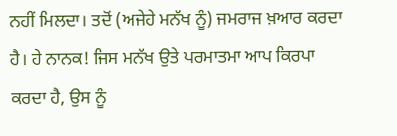ਨਹੀਂ ਮਿਲਦਾ। ਤਦੋਂ (ਅਜੇਹੇ ਮਨੱਖ ਨੂੰ) ਜਮਰਾਜ ਖ਼ਆਰ ਕਰਦਾ ਹੈ। ਹੇ ਨਾਨਕ! ਜਿਸ ਮਨੱਖ ਉਤੇ ਪਰਮਾਤਮਾ ਆਪ ਕਿਰਪਾ ਕਰਦਾ ਹੈ, ਉਸ ਨੂੰ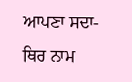ਆਪਣਾ ਸਦਾ-ਥਿਰ ਨਾਮ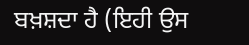ਬਖ਼ਸ਼ਦਾ ਹੈ (ਇਹੀ ਉਸ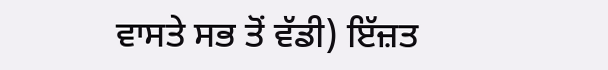ਵਾਸਤੇ ਸਭ ਤੋਂ ਵੱਡੀ) ਇੱਜ਼ਤ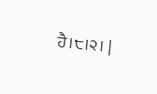ਹੈ।੮।੨। |